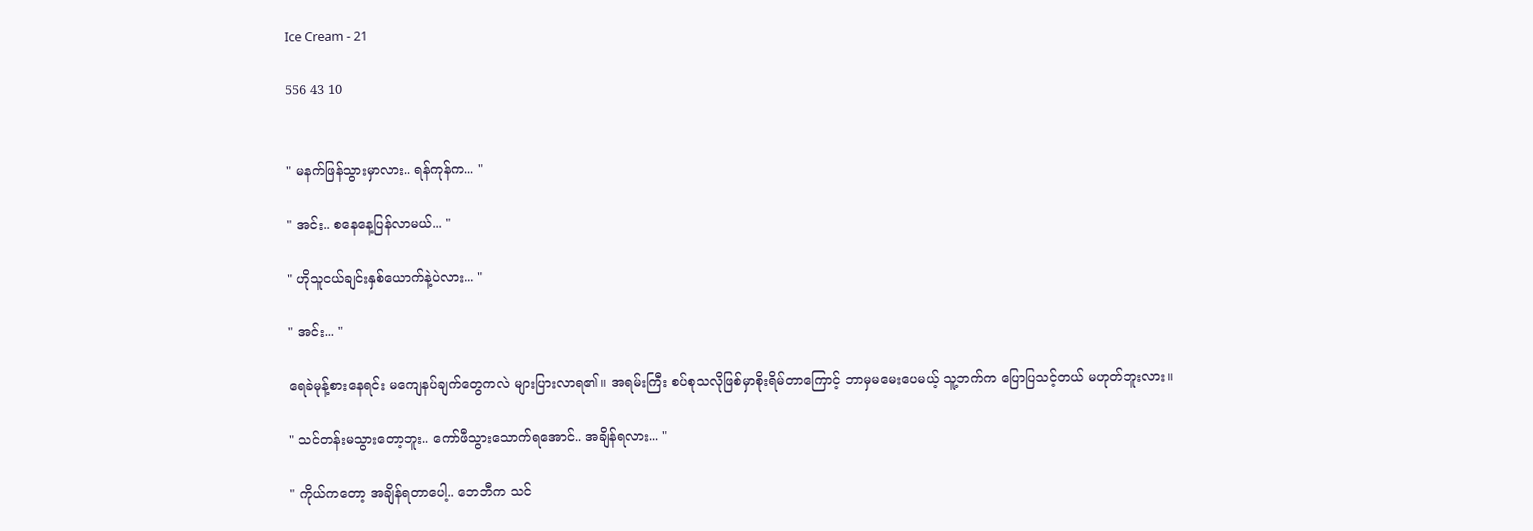Ice Cream - 21

556 43 10


" မနက်ဖြန်သွားမှာလား.. ရန်ကုန်က... "

" အင်း.. စနေနေ့ပြန်လာမယ်... "

" ဟိုသူငယ်ချင်းနှစ်ယောက်နဲ့ပဲလား... "

" အင်း... "

ရေခဲမုန့်စားနေရင်း မကျေနပ်ချက်တွေကလဲ များပြားလာရ၏။ အရမ်းကြီး စပ်စုသလိုဖြစ်မှာစိုးရိမ်တာကြောင့် ဘာမှမမေးပေမယ့် သူ့ဘက်က ပြောပြသင့်တယ် မဟုတ်ဘူးလား။

" သင်တန်းမသွားတော့ဘူး.. ကော်ဖီသွားသောက်ရအောင်.. အချိန်ရလား... "

" ကိုယ်ကတော့ အချိန်ရတာပေါ့.. ဘေဘီက သင်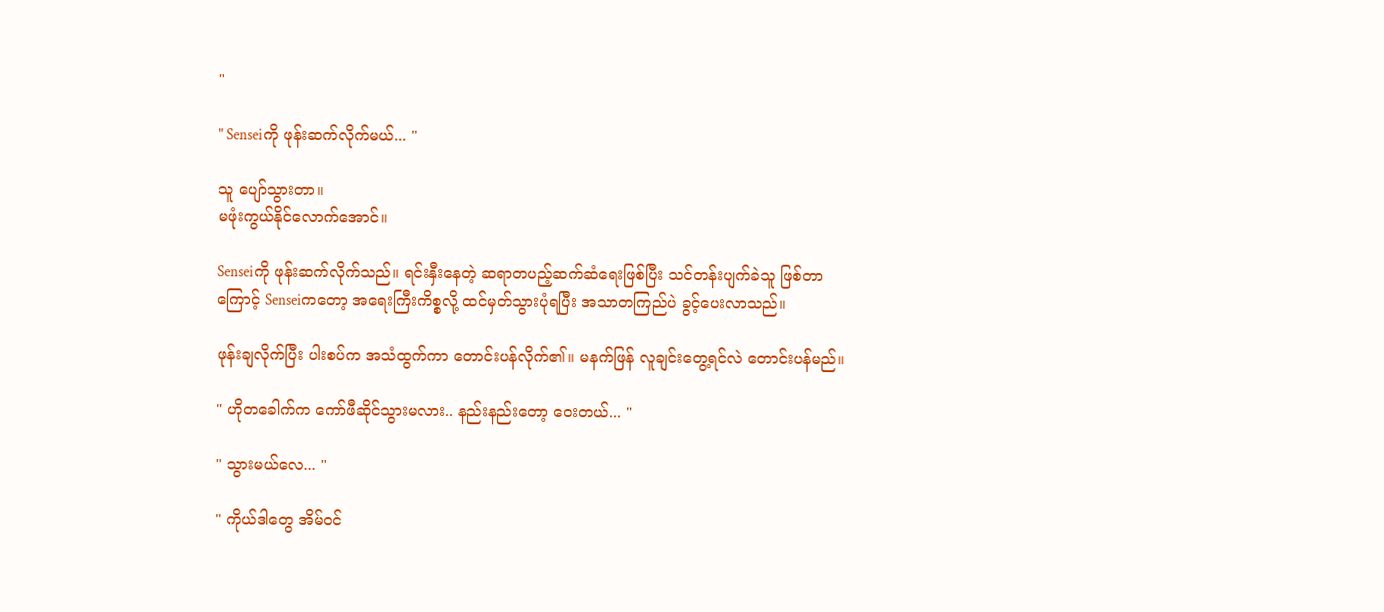"

" Senseiကို ဖုန်းဆက်လိုက်မယ်... "

သူ ပျော်သွားတာ။
မဖုံးကွယ်နိုင်လောက်အောင်။

Senseiကို ဖုန်းဆက်လိုက်သည်။ ရင်းနှီးနေတဲ့ ဆရာတပည့်ဆက်ဆံရေးဖြစ်ပြီး သင်တန်းပျက်ခဲသူ ဖြစ်တာကြောင့် Senseiကတော့ အရေးကြီးကိစ္စလို့ ထင်မှတ်သွားပုံရပြီး အသာတကြည်ပဲ ခွင့်ပေးလာသည်။

ဖုန်းချလိုက်ပြီး ပါးစပ်က အသံထွက်ကာ တောင်းပန်လိုက်၏။ မနက်ဖြန် လူချင်းတွေ့ရင်လဲ တောင်းပန်မည်။

" ဟိုတခေါက်က ကော်ဖီဆိုင်သွားမလား.. နည်းနည်းတော့ ဝေးတယ်... "

" သွားမယ်လေ... "

" ကိုယ်ဒါတွေ အိမ်ဝင်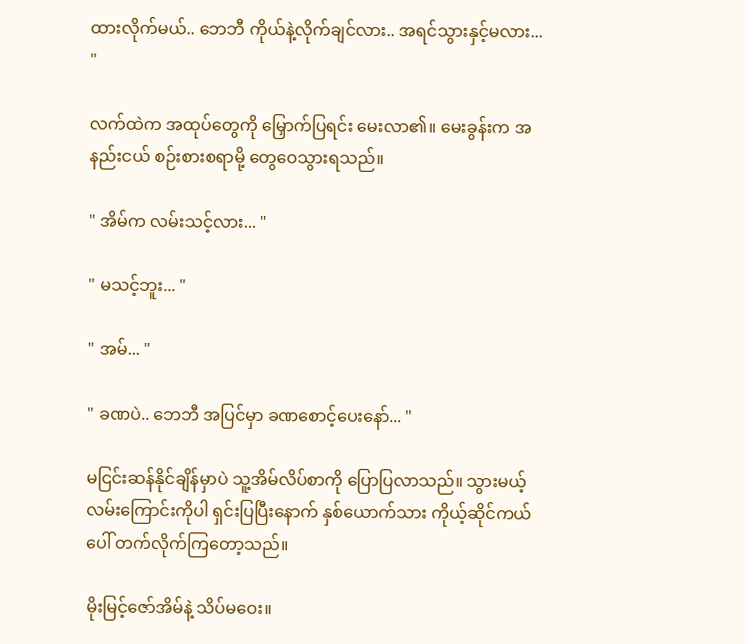ထားလိုက်မယ်.. ဘေဘီ ကိုယ်နဲ့လိုက်ချင်လား.. အရင်သွားနှင့်မလား... "

လက်ထဲက အထုပ်တွေကို ‌မြှောက်ပြရင်း မေးလာ၏။ မေးခွန်းက အနည်းငယ် စဉ်းစားစရာမို့ တွေဝေသွားရသည်။

" အိမ်က လမ်းသင့်လား... "

" မသင့်ဘူး... "

" အမ်... "

" ခဏပဲ.. ဘေဘီ အပြင်မှာ ခဏစောင့်ပေးနော်... "

မငြင်းဆန်နိုင်ချိန်မှာပဲ သူ့အိမ်လိပ်စာကို ပြောပြလာသည်။ သွားမယ့်လမ်းကြောင်းကိုပါ ရှင်းပြပြီးနောက် နှစ်ယောက်သား ကိုယ့်ဆိုင်ကယ်ပေါ် တက်လိုက်ကြတော့သည်။

မိုးမြင့်ဇော်အိမ်နဲ့ သိပ်မဝေး။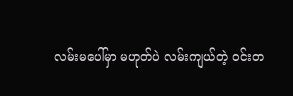လမ်းမပေါ်မှာ မဟုတ်ပဲ လမ်းကျယ်တဲ့ ဝင်းတ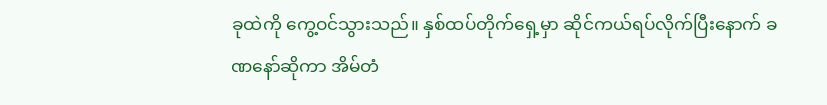ခုထဲကို ကွေ့ဝင်သွားသည်။ နှစ်ထပ်တိုက်ရှေ့မှာ ဆိုင်ကယ်ရပ်လိုက်ပြီးနောက် ခဏနော်ဆိုကာ အိမ်တံ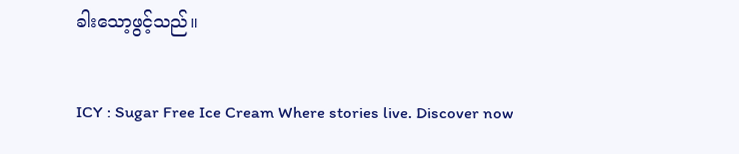ခါးသော့ဖွင့်သည်။

ICY : Sugar Free Ice Cream Where stories live. Discover now